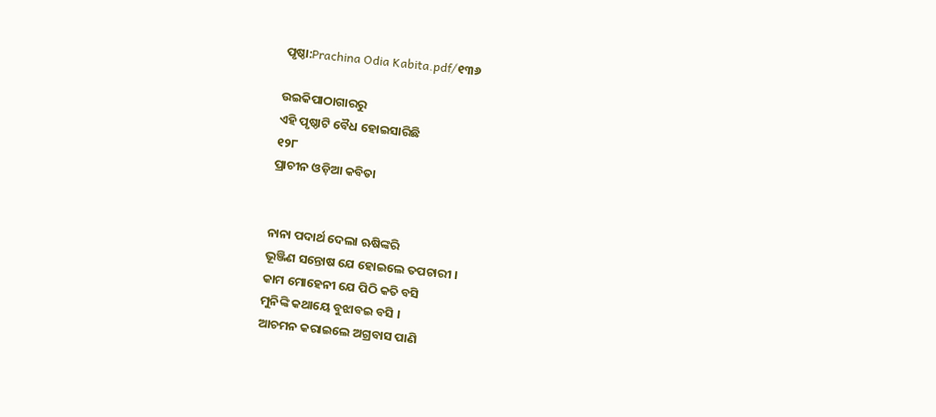ପୃଷ୍ଠା:Prachina Odia Kabita.pdf/୧୩୬

ଉଇକିପାଠାଗାର‌ରୁ
ଏହି ପୃଷ୍ଠାଟି ବୈଧ ହୋଇସାରିଛି
୧୨୮
ପ୍ରାଚୀନ ଓଡ଼ିଆ କବିତା


ନାନା ପଦାର୍ଥ ଦେଲା ଋଷିଙ୍କରି
ଭୂଞ୍ଜିଣ ସନ୍ତୋଷ ଯେ ହୋଇଲେ ତପଚାରୀ ।
କାମ ମୋହେନୀ ଯେ ପିଠି କତି ବସି
ମୁନିଙ୍କି କଥାୟେ ବୁଝାବଇ ବସି ।
ଆଚମନ କରାଇଲେ ଅଗ୍ରବାସ ପାଣି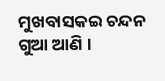ମୁଖବାସକଇ ଚନ୍ଦନ ଗୁଆ ଆଣି ।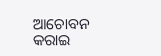ଆଚୋବନ କରାଇ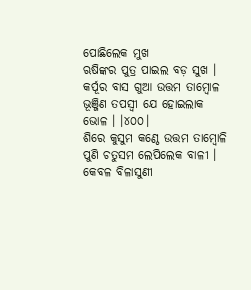ପୋଛିଲେକ ମୁଖ
ଋଷିଙ୍କର ପୁତ୍ର ପାଇଲ ବଡ଼ ସୁଖ ।
କର୍ପୂର ବାସ ଗୁଆ ଉତ୍ତମ ତାମ୍ବୋଳ
ଭୂଞ୍ଜିଣ ତପସ୍ୱୀ ଯେ ହୋଇଲାକ ଭୋଳ । ।୪୦୦।
ଶିରେ କୁସୁମ କଣ୍ଠେ ଉତ୍ତମ ତାମ୍ବୋଳି
ପୁଣି ଚତୁସମ ଲେପିଲେକ ବାଳୀ ।
କେବଳ ବିଳାସୁଣୀ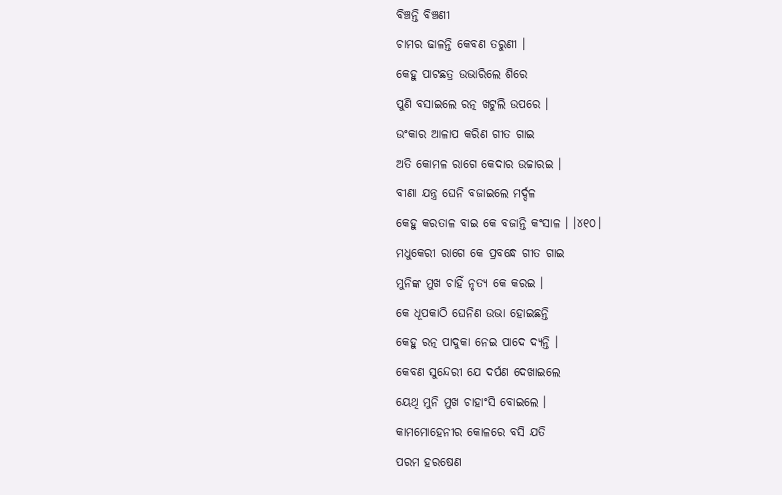ବିଞ୍ଚନ୍ତି ବିଞ୍ଚଣୀ
ଚାମର ଢାଳନ୍ତି କେବଣ ତରୁଣୀ ।
କେହୁ ପାଟଛତ୍ର ଉଭାରିଲେ ଶିରେ
ପୁଣି ବସାଇଲେ ରତ୍ନ ଖଟୁଲି ଉପରେ ।
ଉଂକାର ଆଳାପ କରିଣ ଗୀତ ଗାଇ
ଅତି କୋମଳ ରାଗେ କେଦାର ଉଚ୍ଚାରଇ ।
ବୀଣା ଯନ୍ତ୍ର ଘେନି ବଜାଇଲେ ମର୍ଦ୍ଦଳ
କେହୁ କରତାଳ ବାଇ କେ ବଜାନ୍ତି କଂସାଳ । ।୪୧୦।
ମଧୁକେରୀ ରାଗେ କେ ପ୍ରବନ୍ଧେ ଗୀତ ଗାଇ
ମୁନିଙ୍କ ମୁଖ ଚାହିଁ ନୃତ୍ୟ କେ କରଇ ।
କେ ଧୂପକାଠି ଘେନିଣ ଉଭା ହୋଇଛନ୍ତି
କେହୁ ରତ୍ନ ପାଦୁକା ନେଇ ପାଦେ ଦ୍ୟନ୍ତି ।
କେବଣ ସୁନ୍ଦେରୀ ଯେ ଦର୍ପଣ ଦେଖାଇଲେ
ୟେଥି ମୁନି ମୁଖ ଚାହାଂସି ବୋଇଲେ ।
କାମମୋହେନୀର କୋଳରେ ବସି ଯତି
ପରମ ହରଷେଣ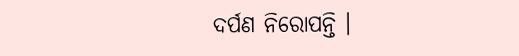ଦର୍ପଣ ନିରୋପନ୍ତି ।